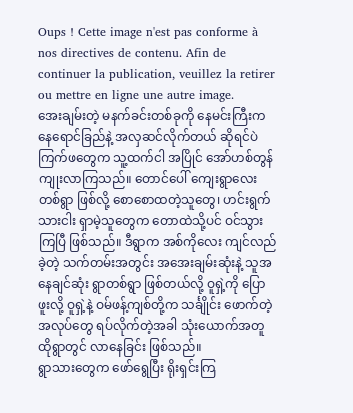Oups ! Cette image n'est pas conforme à nos directives de contenu. Afin de continuer la publication, veuillez la retirer ou mettre en ligne une autre image.
အေးချမ်းတဲ့ မနက်ခင်းတစ်ခုကို နေမင်းကြီးက နေရောင်ခြည်နဲ့ အလှဆင်လိုက်တယ် ဆိုရင်ပဲ ကြက်ဖတွေက သူ့ထက်ငါ အပြိုင် အော်ဟစ်တွန်ကျုးလာကြသည်။ တောင်ပေါ် ကျေးရွာလေးတစ်ရွာ ဖြစ်လို့ စောစောထတဲ့သူတွေ၊ ဟင်းရွက်သားငါး ရှာမဲ့သူတွေက တောထဲသို့ပင် ဝင်သွားကြပြီ ဖြစ်သည်။ ဒီရွာက အစ်ကိုလေး ကျင်လည်ခဲ့တဲ့ သက်တမ်းအတွင်း အအေးချမ်းဆုံးနဲ့ သူအနေချင်ဆုံး ရွာတစ်ရွာ ဖြစ်တယ်လို့ ဝူရှဲ့ကို ပြောဖူးလို့ ဝူရှဲ့နဲ့ ဝမ်ဖန့်ကျစ်တို့က သင်္ချိုင်း ဖောက်တဲ့အလုပ်တွေ ရပ်လိုက်တဲ့အခါ သုံးယောက်အတူ ထိုရွာတွင် လာနေခြင်း ဖြစ်သည်။
ရွာသားတွေက ဖော်ရွေပြီး ရိုးရှင်းကြ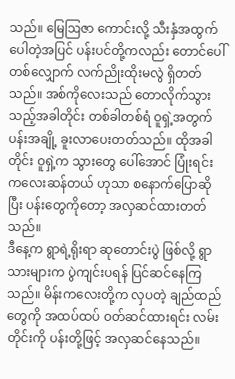သည်။ မြေဩဇာ ကောင်းလို့ သီးနှံအထွက်ပေါတဲ့အပြင် ပန်းပင်တို့ကလည်း တောင်ပေါ်တစ်လျှောက် လက်ညိုးထိုးမလွဲ ရှိတတ်သည်။ အစ်ကိုလေးသည် တောလိုက်သွားသည့်အခါတိုင်း တစ်ခါတစ်ရံ ဝူရှဲ့အတွက် ပန်းအချို့ ခူးလာပေးတတ်သည်။ ထိုအခါတိုင်း ဝူရှဲ့က သွားတွေ ပေါ်အောင် ပြုံးရင်း ကလေးဆန်တယ် ဟုသာ စနောက်ပြောဆိုပြီး ပန်းတွေကိုတော့ အလှဆင်ထားတတ်သည်။
ဒီနေ့က ရွာရဲ့ရိုးရာ ဆုတောင်းပွဲ ဖြစ်လို့ ရွာသားများက ပွဲကျင်းပရန် ပြင်ဆင်နေကြသည်။ မိန်းကလေးတို့က လှပတဲ့ ချည်ထည်တွေကို အထပ်ထပ် ဝတ်ဆင်ထားရင်း လမ်းတိုင်းကို ပန်းတို့ဖြင့် အလှဆင်နေသည်။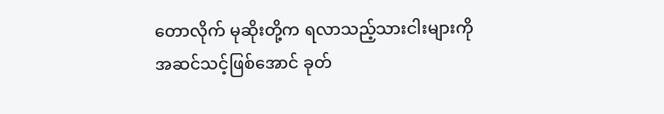တောလိုက် မုဆိုးတို့က ရလာသည့်သားငါးများကို အဆင်သင့်ဖြစ်အောင် ခုတ်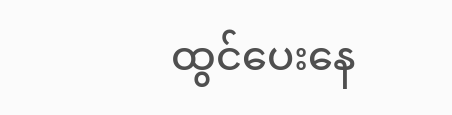ထွင်ပေးနေ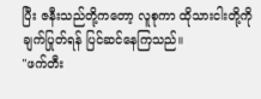ပြီး ဇနီးသည်တို့ကတော့ လူစုကာ ထိုသားငါးတို့ကို ချက်ပြုတ်ရန် ပြင်ဆင်နေကြသည်။
"ဖက်တီး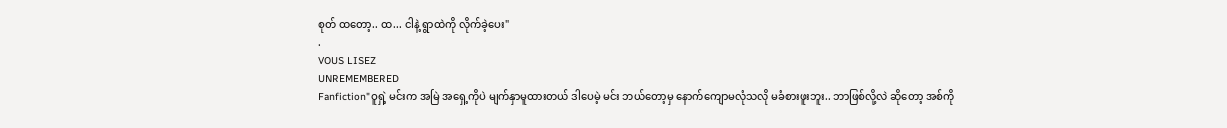စုတ် ထတော့.. ထ... ငါနဲ့ ရွာထဲကို လိုက်ခဲ့ပေး"
.
VOUS LISEZ
UNREMEMBERED
Fanfiction"ဝူရှဲ့ မင်းက အမြဲ အရှေ့ကိုပဲ မျက်နှာမူထားတယ် ဒါပေမဲ့ မင်း ဘယ်တော့မှ နောက်ကျောမလုံသလို မခံစားဖူးဘူး.. ဘာဖြစ်လို့လဲ ဆိုတော့ အစ်ကို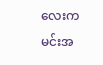လေးက မင်းအ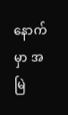နောက်မှာ အမြဲ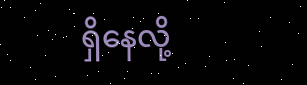ရှိနေလို့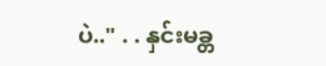ပဲ.." . . နှင်းမခ္တ